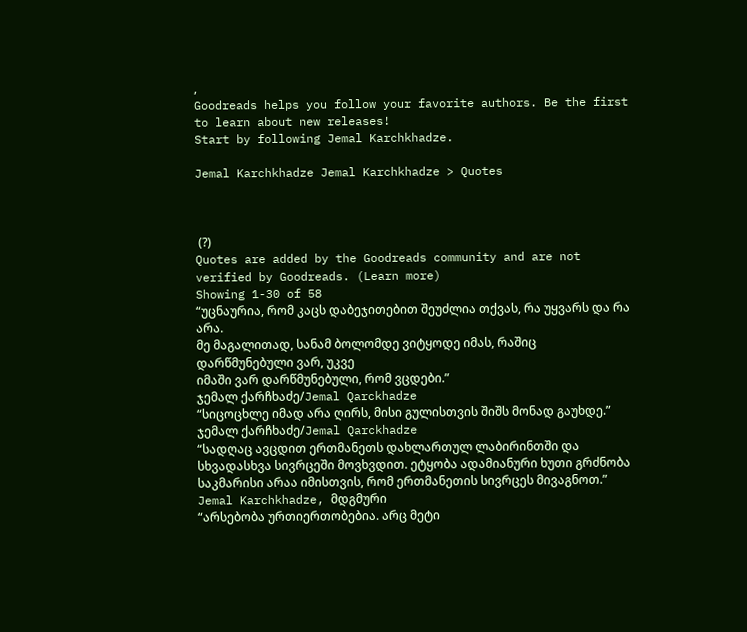,
Goodreads helps you follow your favorite authors. Be the first to learn about new releases!
Start by following Jemal Karchkhadze.

Jemal Karchkhadze Jemal Karchkhadze > Quotes



 (?)
Quotes are added by the Goodreads community and are not verified by Goodreads. (Learn more)
Showing 1-30 of 58
“უცნაურია, რომ კაცს დაბეჯითებით შეუძლია თქვას, რა უყვარს და რა არა.
მე მაგალითად, სანამ ბოლომდე ვიტყოდე იმას, რაშიც დარწმუნებული ვარ, უკვე
იმაში ვარ დარწმუნებული, რომ ვცდები.”
ჯემალ ქარჩხაძე/Jemal Qarckhadze
“სიცოცხლე იმად არა ღირს, მისი გულისთვის შიშს მონად გაუხდე.”
ჯემალ ქარჩხაძე/Jemal Qarckhadze
“სადღაც ავცდით ერთმანეთს დახლართულ ლაბირინთში და სხვადასხვა სივრცეში მოვხვდით. ეტყობა ადამიანური ხუთი გრძნობა
საკმარისი არაა იმისთვის, რომ ერთმანეთის სივრცეს მივაგნოთ.”
Jemal Karchkhadze, მდგმური
“არსებობა ურთიერთობებია. არც მეტი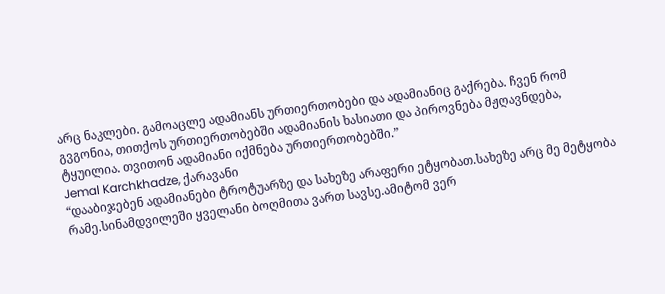არც ნაკლები. გამოაცლე ადამიანს ურთიერთობები და ადამიანიც გაქრება. ჩვენ რომ გვგონია, თითქოს ურთიერთობებში ადამიანის ხასიათი და პიროვნება მჟღავნდება, ტყუილია. თვითონ ადამიანი იქმნება ურთიერთობებში.”
Jemal Karchkhadze, ქარავანი
“დააბიჯებენ ადამიანები ტროტუარზე და სახეზე არაფერი ეტყობათ.სახეზე არც მე მეტყობა რამე.სინამდვილეში ყველანი ბოღმითა ვართ სავსე.ამიტომ ვერ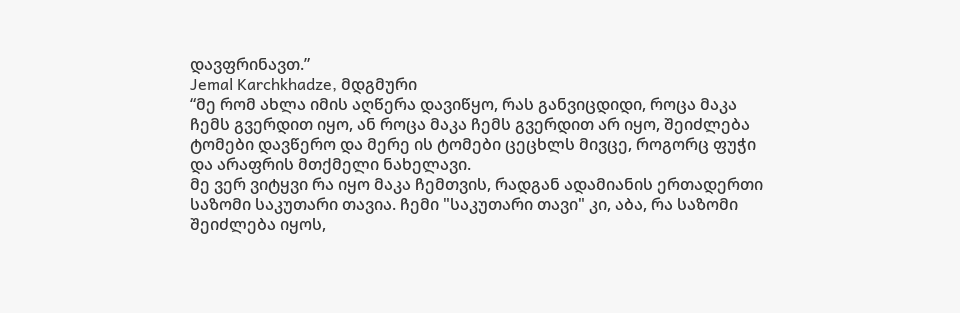დავფრინავთ.”
Jemal Karchkhadze, მდგმური
“მე რომ ახლა იმის აღწერა დავიწყო, რას განვიცდიდი, როცა მაკა ჩემს გვერდით იყო, ან როცა მაკა ჩემს გვერდით არ იყო, შეიძლება ტომები დავწერო და მერე ის ტომები ცეცხლს მივცე, როგორც ფუჭი და არაფრის მთქმელი ნახელავი.
მე ვერ ვიტყვი რა იყო მაკა ჩემთვის, რადგან ადამიანის ერთადერთი საზომი საკუთარი თავია. ჩემი "საკუთარი თავი" კი, აბა, რა საზომი შეიძლება იყოს,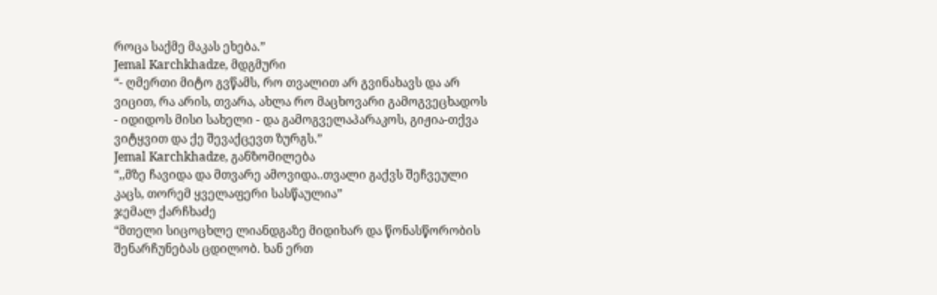როცა საქმე მაკას ეხება.”
Jemal Karchkhadze, მდგმური
“- ღმერთი მიტო გვწამს, რო თვალით არ გვინახავს და არ ვიცით, რა არის, თვარა, ახლა რო მაცხოვარი გამოგვეცხადოს - იდიდოს მისი სახელი - და გამოგველაპარაკოს, გიჟია-თქვა ვიტყვით და ქე შევაქცევთ ზურგს.”
Jemal Karchkhadze, განზომილება
“,,მზე ჩავიდა და მთვარე ამოვიდა..თვალი გაქვს შეჩვეული კაცს, თორემ ყველაფერი სასწაულია”
ჯემალ ქარჩხაძე
“მთელი სიცოცხლე ლიანდგაზე მიდიხარ და წონასწორობის შენარჩუნებას ცდილობ. ხან ერთ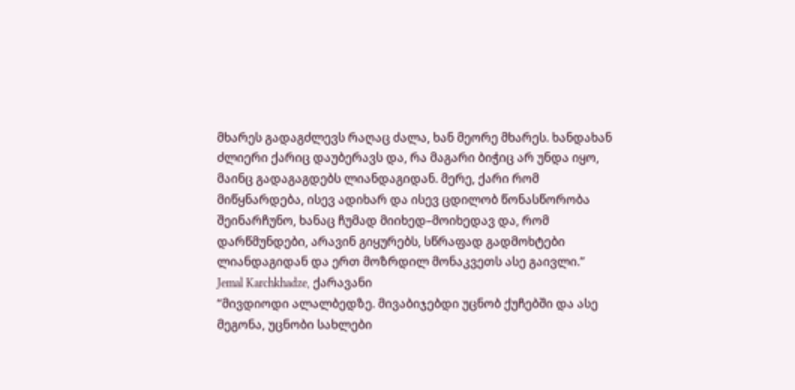მხარეს გადაგძლევს რაღაც ძალა, ხან მეორე მხარეს. ხანდახან ძლიერი ქარიც დაუბერავს და, რა მაგარი ბიჭიც არ უნდა იყო, მაინც გადაგაგდებს ლიანდაგიდან. მერე, ქარი რომ მიწყნარდება, ისევ ადიხარ და ისევ ცდილობ წონასწორობა შეინარჩუნო, ხანაც ჩუმად მიიხედ–მოიხედავ და, რომ დარწმუნდები, არავინ გიყურებს, სწრაფად გადმოხტები ლიანდაგიდან და ერთ მოზრდილ მონაკვეთს ასე გაივლი.”
Jemal Karchkhadze, ქარავანი
“მივდიოდი ალალბედზე. მივაბიჯებდი უცნობ ქუჩებში და ასე მეგონა, უცნობი სახლები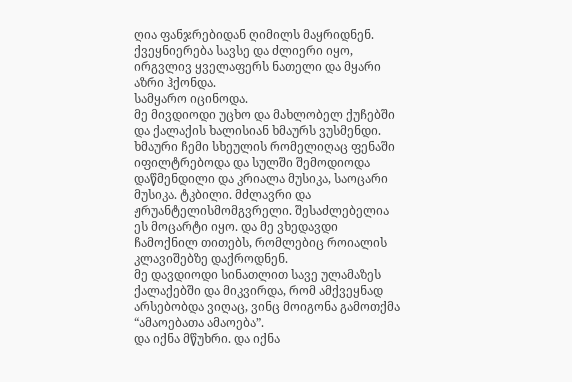ღია ფანჯრებიდან ღიმილს მაყრიდნენ. ქვეყნიერება სავსე და ძლიერი იყო, ირგვლივ ყველაფერს ნათელი და მყარი აზრი ჰქონდა.
სამყარო იცინოდა.
მე მივდიოდი უცხო და მახლობელ ქუჩებში და ქალაქის ხალისიან ხმაურს ვუსმენდი. ხმაური ჩემი სხეულის რომელიღაც ფენაში იფილტრებოდა და სულში შემოდიოდა დაწმენდილი და კრიალა მუსიკა, საოცარი მუსიკა. ტკბილი. მძლავრი და ჟრუანტელისმომგვრელი. შესაძლებელია ეს მოცარტი იყო. და მე ვხედავდი ჩამოქნილ თითებს, რომლებიც როიალის კლავიშებზე დაქროდნენ.
მე დავდიოდი სინათლით სავე ულამაზეს ქალაქებში და მიკვირდა, რომ ამქვეყნად არსებობდა ვიღაც, ვინც მოიგონა გამოთქმა “ამაოებათა ამაოება”.
და იქნა მწუხრი. და იქნა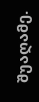შუაღამე.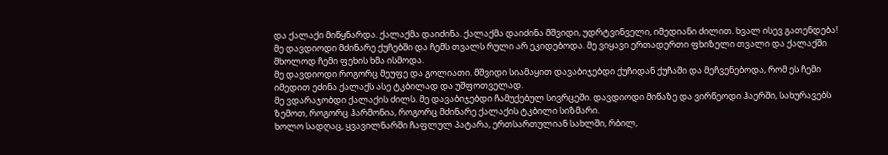და ქალაქი მიწყნარდა. ქალაქმა დაიძინა. ქალაქმა დაიძინა მშვიდი, უდრტვინველი, იმედიანი ძილით. ხვალ ისევ გათენდება!
მე დავდიოდი მძინარე ქუჩებში და ჩემს თვალს რული არ ეკიდებოდა. მე ვიყავი ერთადერთი ფხიზელი თვალი და ქალაქში მხოლოდ ჩემი ფეხის ხმა ისმოდა.
მე დავდიოდი როგორც მეუფე და გოლიათი. მშვიდი სიამაყით დავაბიჯებდი ქუჩიდან ქუჩაში და მეჩვენებოდა, რომ ეს ჩემი იმედით ეძინა ქალაქს ასე ტკბილად და უშფოთველად.
მე ვდარაჯობდი ქალაქის ძილს. მე დავაბიჯებდი ჩამუქებულ სივრცეში. დავდიოდი მიწაზე და ვირწეოდი ჰაერში, სახურავებს ზემოთ, როგორც ჰარმონია, როგორც მძინარე ქალაქის ტკბილი სიზმარი.
ხოლო სადღაც, ყვავილნარში ჩაფლულ პატარა, ერთსართულიან სახლში, რბილ,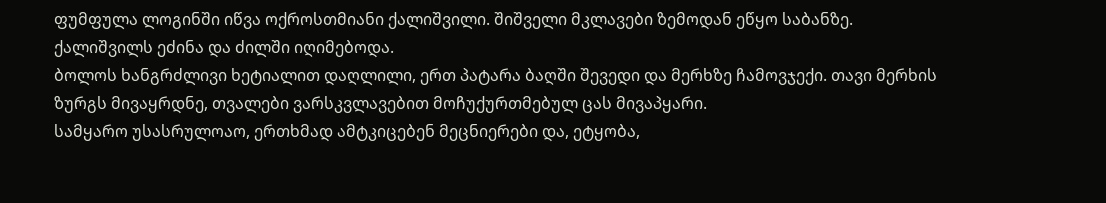ფუმფულა ლოგინში იწვა ოქროსთმიანი ქალიშვილი. შიშველი მკლავები ზემოდან ეწყო საბანზე.
ქალიშვილს ეძინა და ძილში იღიმებოდა.
ბოლოს ხანგრძლივი ხეტიალით დაღლილი, ერთ პატარა ბაღში შევედი და მერხზე ჩამოვჯექი. თავი მერხის ზურგს მივაყრდნე, თვალები ვარსკვლავებით მოჩუქურთმებულ ცას მივაპყარი.
სამყარო უსასრულოაო, ერთხმად ამტკიცებენ მეცნიერები და, ეტყობა,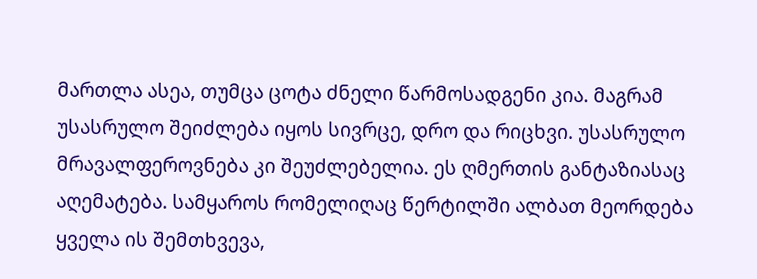მართლა ასეა, თუმცა ცოტა ძნელი წარმოსადგენი კია. მაგრამ უსასრულო შეიძლება იყოს სივრცე, დრო და რიცხვი. უსასრულო მრავალფეროვნება კი შეუძლებელია. ეს ღმერთის განტაზიასაც აღემატება. სამყაროს რომელიღაც წერტილში ალბათ მეორდება ყველა ის შემთხვევა,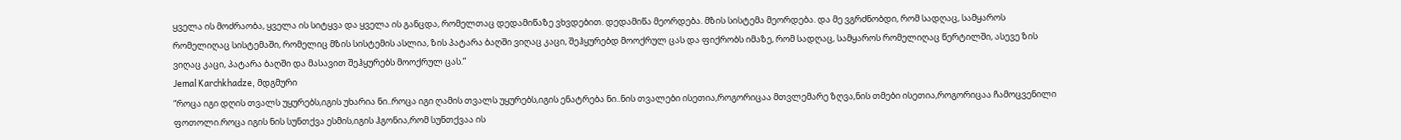ყველა ის მოძრაობა, ყველა ის სიტყვა და ყველა ის განცდა, რომელთაც დედამიწაზე ვხვდებით. დედამიწა მეორდება. მზის სისტემა მეორდება. და მე ვგრძნობდი, რომ სადღაც, სამყაროს რომელიღაც სისტემაში, რომელიც მზის სისტემის ასლია, ზის პატარა ბაღში ვიღაც კაცი, შეჰყურებდ მოოქრულ ცას და ფიქრობს იმაზე, რომ სადღაც, სამყაროს რომელიღაც წერტილში, ასევე ზის ვიღაც კაცი, პატარა ბაღში და მასავით შეჰყურებს მოოქრულ ცას.”
Jemal Karchkhadze, მდგმური
“როცა იგი დღის თვალს უყურებს,იგის უხარია ნი..როცა იგი ღამის თვალს უყურებს,იგის ენატრება ნი..ნის თვალები ისეთია,როგორიცაა მთვლემარე ზღვა,ნის თმები ისეთია,როგორიცაა ჩამოცვენილი ფოთოლი.როცა იგის ნის სუნთქვა ესმის,იგის ჰგონია,რომ სუნთქვაა ის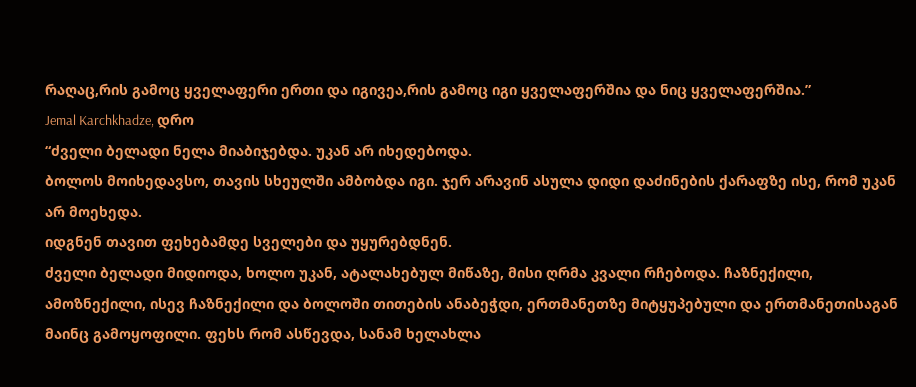რაღაც,რის გამოც ყველაფერი ერთი და იგივეა,რის გამოც იგი ყველაფერშია და ნიც ყველაფერშია.”
Jemal Karchkhadze, დრო
“ძველი ბელადი ნელა მიაბიჯებდა. უკან არ იხედებოდა.
ბოლოს მოიხედავსო, თავის სხეულში ამბობდა იგი. ჯერ არავინ ასულა დიდი დაძინების ქარაფზე ისე, რომ უკან არ მოეხედა.
იდგნენ თავით ფეხებამდე სველები და უყურებდნენ.
ძველი ბელადი მიდიოდა, ხოლო უკან, ატალახებულ მიწაზე, მისი ღრმა კვალი რჩებოდა. ჩაზნექილი, ამოზნექილი, ისევ ჩაზნექილი და ბოლოში თითების ანაბეჭდი, ერთმანეთზე მიტყუპებული და ერთმანეთისაგან მაინც გამოყოფილი. ფეხს რომ ასწევდა, სანამ ხელახლა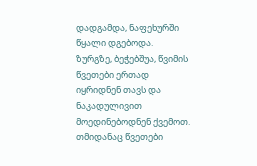დადგამდა, ნაფეხურში წყალი დგებოდა.
ზურგზე, ბეჭებშუა, წვიმის წვეთები ერთად იყრიდნენ თავს და ნაკადულივით მოედინებოდნენ ქვემოთ. თმიდანაც წვეთები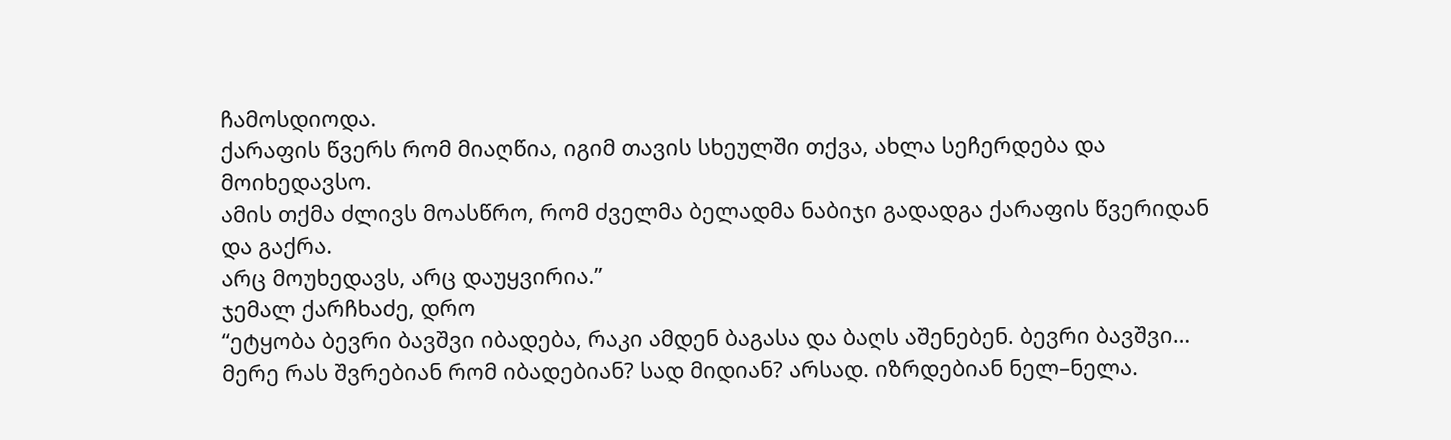ჩამოსდიოდა.
ქარაფის წვერს რომ მიაღწია, იგიმ თავის სხეულში თქვა, ახლა სეჩერდება და მოიხედავსო.
ამის თქმა ძლივს მოასწრო, რომ ძველმა ბელადმა ნაბიჯი გადადგა ქარაფის წვერიდან და გაქრა.
არც მოუხედავს, არც დაუყვირია.”
ჯემალ ქარჩხაძე, დრო
“ეტყობა ბევრი ბავშვი იბადება, რაკი ამდენ ბაგასა და ბაღს აშენებენ. ბევრი ბავშვი… მერე რას შვრებიან რომ იბადებიან? სად მიდიან? არსად. იზრდებიან ნელ–ნელა.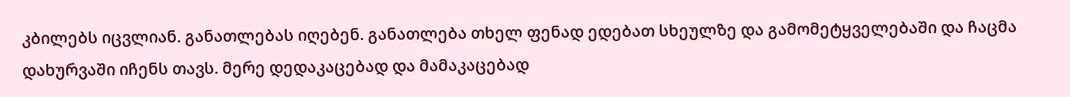კბილებს იცვლიან. განათლებას იღებენ. განათლება თხელ ფენად ედებათ სხეულზე და გამომეტყველებაში და ჩაცმა დახურვაში იჩენს თავს. მერე დედაკაცებად და მამაკაცებად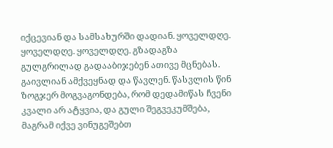იქცევიან და სამსახურში დადიან. ყოველდღე. ყოველდღე. ყოველდღე. გზადაგზა გულგრილად გადააბიჯებენ ათივე მცნებას. გაივლიან ამქვეყნად და წავლენ. წასვლის წინ ზოგჯერ მოგვაგონდება, რომ დედამიწას ჩვენი კვალი არ ატყვია, და გული შეგვეკუმშება, მაგრამ იქვე ვინუგეშებთ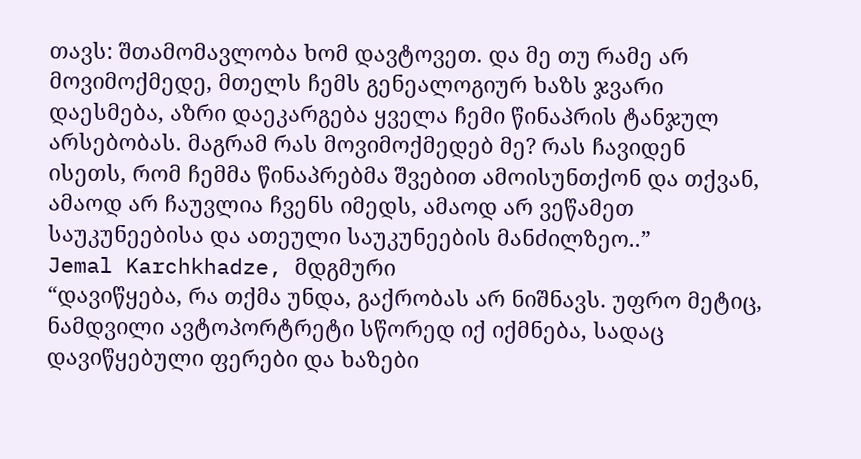თავს: შთამომავლობა ხომ დავტოვეთ. და მე თუ რამე არ მოვიმოქმედე, მთელს ჩემს გენეალოგიურ ხაზს ჯვარი დაესმება, აზრი დაეკარგება ყველა ჩემი წინაპრის ტანჯულ არსებობას. მაგრამ რას მოვიმოქმედებ მე? რას ჩავიდენ ისეთს, რომ ჩემმა წინაპრებმა შვებით ამოისუნთქონ და თქვან, ამაოდ არ ჩაუვლია ჩვენს იმედს, ამაოდ არ ვეწამეთ საუკუნეებისა და ათეული საუკუნეების მანძილზეო..”
Jemal Karchkhadze, მდგმური
“დავიწყება, რა თქმა უნდა, გაქრობას არ ნიშნავს. უფრო მეტიც, ნამდვილი ავტოპორტრეტი სწორედ იქ იქმნება, სადაც დავიწყებული ფერები და ხაზები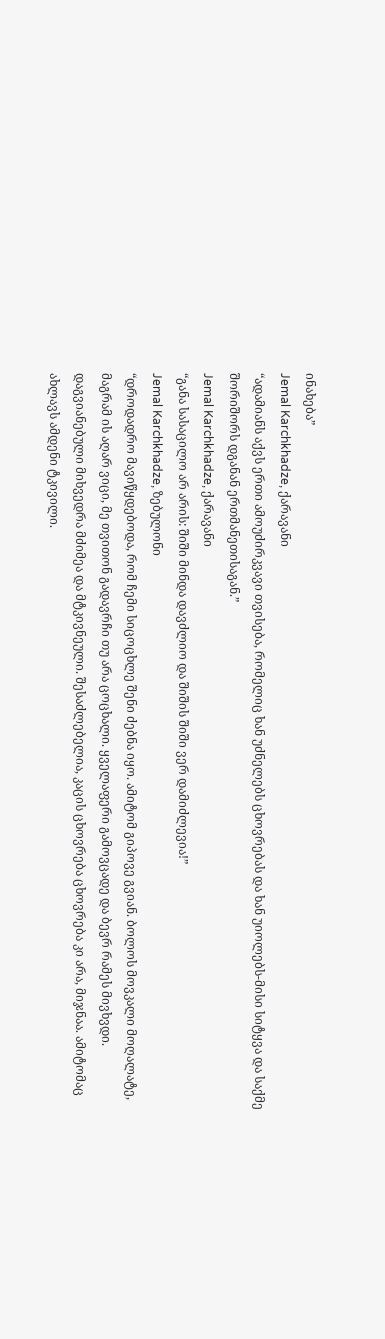ინახება”
Jemal Karchkhadze, ქარავანი
“ადამიანს აქვს ერთი ამოუძირკვავი თვისება, რომელიც ხან უძნელებს ცხოვრებას და ხან უიოლებს-მისი სიტყვა და საქმე შორიშორს დგანან ერთმანეთისაგან.”
Jemal Karchkhadze, ქარავანი
“განა სასაცილო არ არის: შიში მინდა დავძლიო და შიშის შიში ვერ დამიძლევია!”
Jemal Karchkhadze, ზებულონი
“დროდადრო მავიწყდებოდა, რომ ჩემი სიცოცხლე შენი ძებნა იყო. ამიტომ გიპოვე გვიან. ბოლოს მოვკალი მოღალატე, მაგრამ ის აღარ ვიცი, მე თვითონ გადავრჩი თუ არა ცოცხალი. ყველაფერი გამოვცადე და ბევრ რამეს მივხვდი. დაგვიანებული მიხვედრა მძიმეა და მტკივნეული. შესაძლებელია, კაცის ცხოვრება ცხოვრება კი არა, მიჯნაა. ამიტომაც ახლავს ამდენი ტკივილი.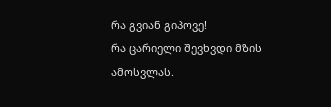რა გვიან გიპოვე!
რა ცარიელი შევხვდი მზის ამოსვლას.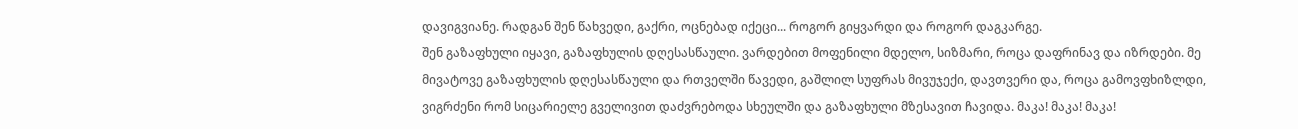დავიგვიანე. რადგან შენ წახვედი, გაქრი, ოცნებად იქეცი... როგორ გიყვარდი და როგორ დაგკარგე.
შენ გაზაფხული იყავი, გაზაფხულის დღესასწაული. ვარდებით მოფენილი მდელო, სიზმარი, როცა დაფრინავ და იზრდები. მე მივატოვე გაზაფხულის დღესასწაული და რთველში წავედი, გაშლილ სუფრას მივუჯექი, დავთვერი და, როცა გამოვფხიზლდი, ვიგრძენი რომ სიცარიელე გველივით დაძვრებოდა სხეულში და გაზაფხული მზესავით ჩავიდა. მაკა! მაკა! მაკა!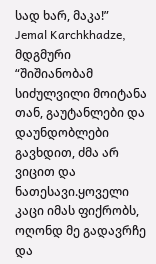სად ხარ, მაკა!”
Jemal Karchkhadze, მდგმური
“შიშიანობამ სიძულვილი მოიტანა თან, გაუტანლები და დაუნდობლები გავხდით, ძმა არ ვიცით და ნათესავი.ყოველი კაცი იმას ფიქრობს, ოღონდ მე გადავრჩე და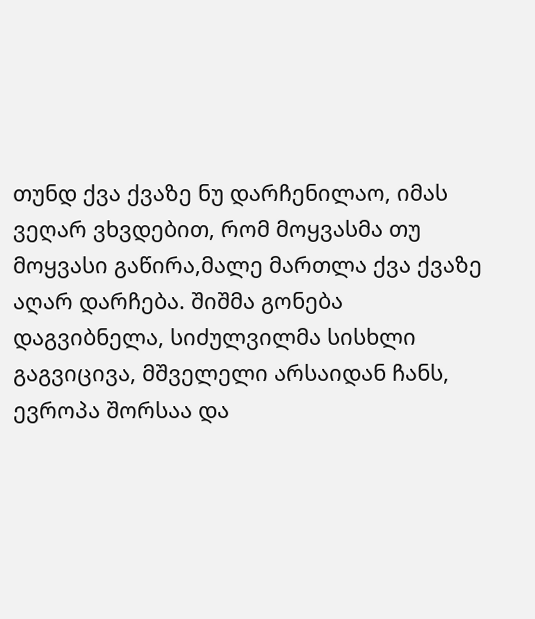თუნდ ქვა ქვაზე ნუ დარჩენილაო, იმას ვეღარ ვხვდებით, რომ მოყვასმა თუ მოყვასი გაწირა,მალე მართლა ქვა ქვაზე აღარ დარჩება. შიშმა გონება დაგვიბნელა, სიძულვილმა სისხლი გაგვიცივა, მშველელი არსაიდან ჩანს, ევროპა შორსაა და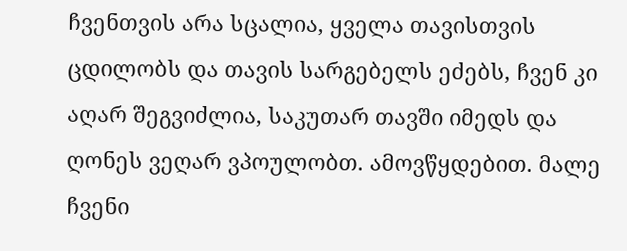ჩვენთვის არა სცალია, ყველა თავისთვის ცდილობს და თავის სარგებელს ეძებს, ჩვენ კი აღარ შეგვიძლია, საკუთარ თავში იმედს და ღონეს ვეღარ ვპოულობთ. ამოვწყდებით. მალე ჩვენი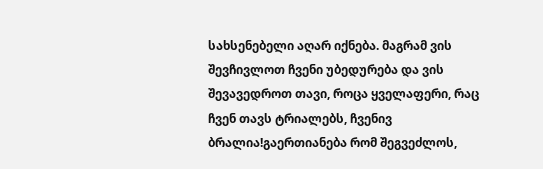სახსენებელი აღარ იქნება. მაგრამ ვის შევჩივლოთ ჩვენი უბედურება და ვის შევავედროთ თავი, როცა ყველაფერი, რაც ჩვენ თავს ტრიალებს, ჩვენივ ბრალია!გაერთიანება რომ შეგვეძლოს,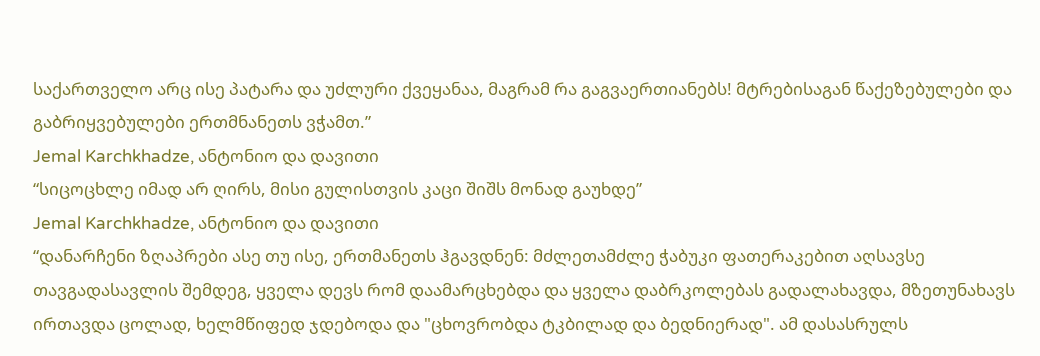საქართველო არც ისე პატარა და უძლური ქვეყანაა, მაგრამ რა გაგვაერთიანებს! მტრებისაგან წაქეზებულები და გაბრიყვებულები ერთმნანეთს ვჭამთ.”
Jemal Karchkhadze, ანტონიო და დავითი
“სიცოცხლე იმად არ ღირს, მისი გულისთვის კაცი შიშს მონად გაუხდე”
Jemal Karchkhadze, ანტონიო და დავითი
“დანარჩენი ზღაპრები ასე თუ ისე, ერთმანეთს ჰგავდნენ: მძლეთამძლე ჭაბუკი ფათერაკებით აღსავსე თავგადასავლის შემდეგ, ყველა დევს რომ დაამარცხებდა და ყველა დაბრკოლებას გადალახავდა, მზეთუნახავს ირთავდა ცოლად, ხელმწიფედ ჯდებოდა და "ცხოვრობდა ტკბილად და ბედნიერად". ამ დასასრულს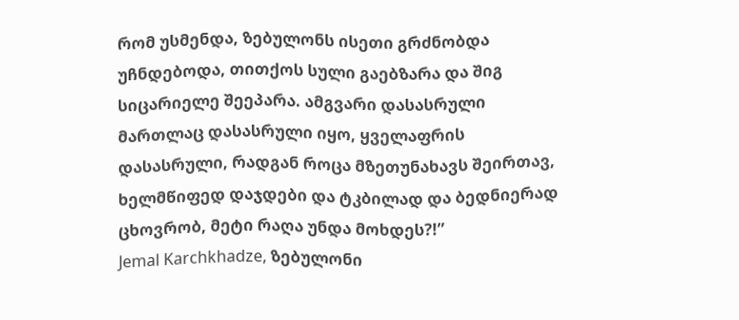რომ უსმენდა, ზებულონს ისეთი გრძნობდა უჩნდებოდა, თითქოს სული გაებზარა და შიგ სიცარიელე შეეპარა. ამგვარი დასასრული მართლაც დასასრული იყო, ყველაფრის დასასრული, რადგან როცა მზეთუნახავს შეირთავ, ხელმწიფედ დაჯდები და ტკბილად და ბედნიერად ცხოვრობ, მეტი რაღა უნდა მოხდეს?!”
Jemal Karchkhadze, ზებულონი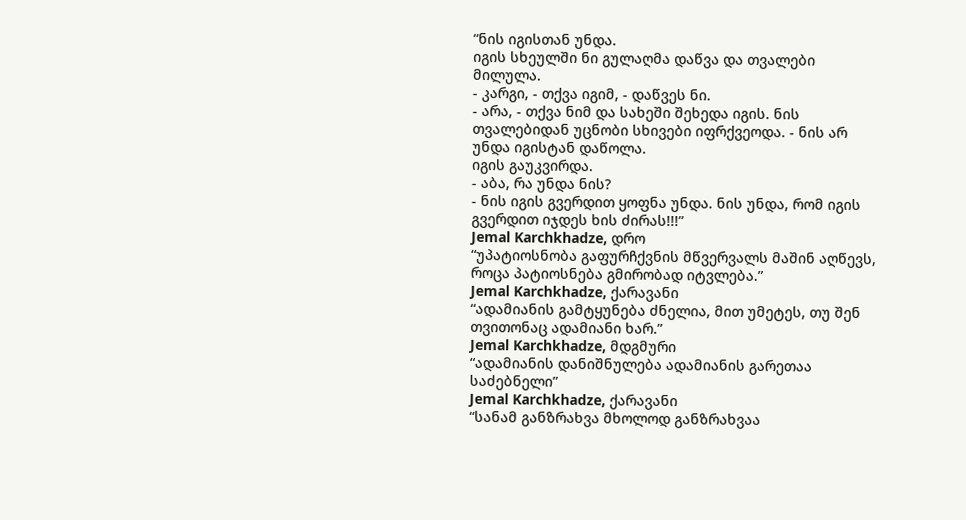“ნის იგისთან უნდა.
იგის სხეულში ნი გულაღმა დაწვა და თვალები მილულა.
- კარგი, - თქვა იგიმ, - დაწვეს ნი.
- არა, - თქვა ნიმ და სახეში შეხედა იგის. ნის თვალებიდან უცნობი სხივები იფრქვეოდა. - ნის არ უნდა იგისტან დაწოლა.
იგის გაუკვირდა.
- აბა, რა უნდა ნის?
- ნის იგის გვერდით ყოფნა უნდა. ნის უნდა, რომ იგის გვერდით იჯდეს ხის ძირას!!!”
Jemal Karchkhadze, დრო
“უპატიოსნობა გაფურჩქვნის მწვერვალს მაშინ აღწევს, როცა პატიოსნება გმირობად იტვლება.”
Jemal Karchkhadze, ქარავანი
“ადამიანის გამტყუნება ძნელია, მით უმეტეს, თუ შენ თვითონაც ადამიანი ხარ.”
Jemal Karchkhadze, მდგმური
“ადამიანის დანიშნულება ადამიანის გარეთაა საძებნელი”
Jemal Karchkhadze, ქარავანი
“სანამ განზრახვა მხოლოდ განზრახვაა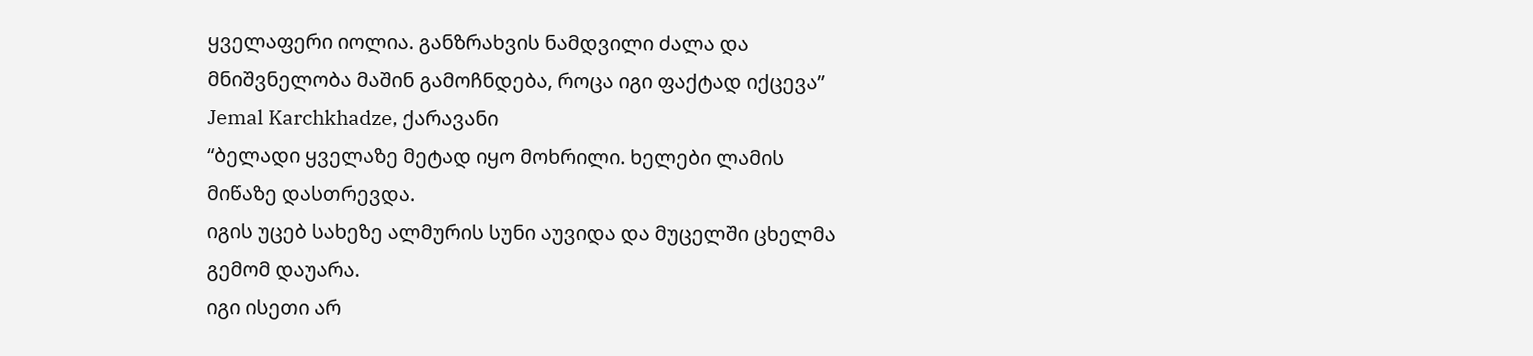ყველაფერი იოლია. განზრახვის ნამდვილი ძალა და მნიშვნელობა მაშინ გამოჩნდება, როცა იგი ფაქტად იქცევა”
Jemal Karchkhadze, ქარავანი
“ბელადი ყველაზე მეტად იყო მოხრილი. ხელები ლამის მიწაზე დასთრევდა.
იგის უცებ სახეზე ალმურის სუნი აუვიდა და მუცელში ცხელმა გემომ დაუარა.
იგი ისეთი არ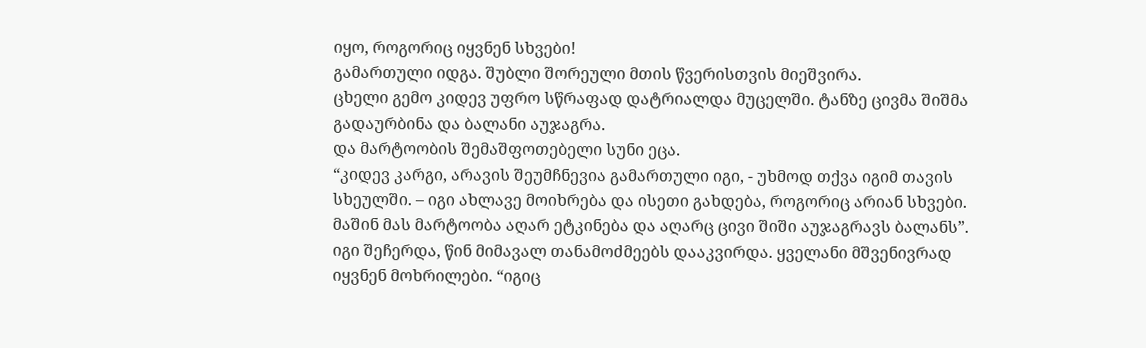იყო, როგორიც იყვნენ სხვები!
გამართული იდგა. შუბლი შორეული მთის წვერისთვის მიეშვირა.
ცხელი გემო კიდევ უფრო სწრაფად დატრიალდა მუცელში. ტანზე ცივმა შიშმა გადაურბინა და ბალანი აუჯაგრა.
და მარტოობის შემაშფოთებელი სუნი ეცა.
“კიდევ კარგი, არავის შეუმჩნევია გამართული იგი, - უხმოდ თქვა იგიმ თავის სხეულში. – იგი ახლავე მოიხრება და ისეთი გახდება, როგორიც არიან სხვები.
მაშინ მას მარტოობა აღარ ეტკინება და აღარც ცივი შიში აუჯაგრავს ბალანს”.
იგი შეჩერდა, წინ მიმავალ თანამოძმეებს დააკვირდა. ყველანი მშვენივრად იყვნენ მოხრილები. “იგიც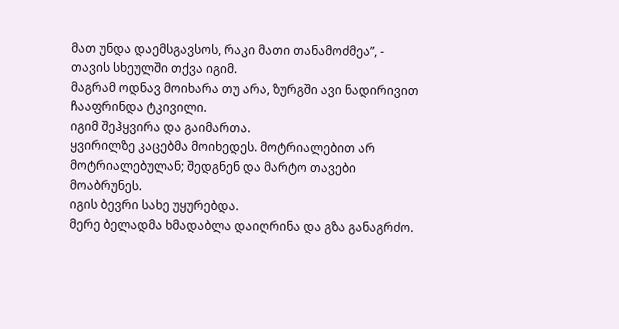მათ უნდა დაემსგავსოს, რაკი მათი თანამოძმეა”, - თავის სხეულში თქვა იგიმ.
მაგრამ ოდნავ მოიხარა თუ არა, ზურგში ავი ნადირივით ჩააფრინდა ტკივილი.
იგიმ შეჰყვირა და გაიმართა.
ყვირილზე კაცებმა მოიხედეს. მოტრიალებით არ მოტრიალებულან; შედგნენ და მარტო თავები მოაბრუნეს.
იგის ბევრი სახე უყურებდა.
მერე ბელადმა ხმადაბლა დაიღრინა და გზა განაგრძო.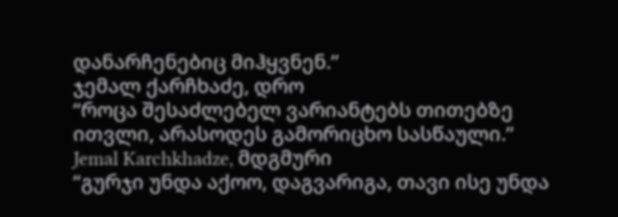დანარჩენებიც მიჰყვნენ.”
ჯემალ ქარჩხაძე, დრო
“როცა შესაძლებელ ვარიანტებს თითებზე ითვლი, არასოდეს გამორიცხო სასწაული.”
Jemal Karchkhadze, მდგმური
“გურჯი უნდა აქოო, დაგვარიგა, თავი ისე უნდა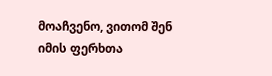მოაჩვენო, ვითომ შენ იმის ფერხთა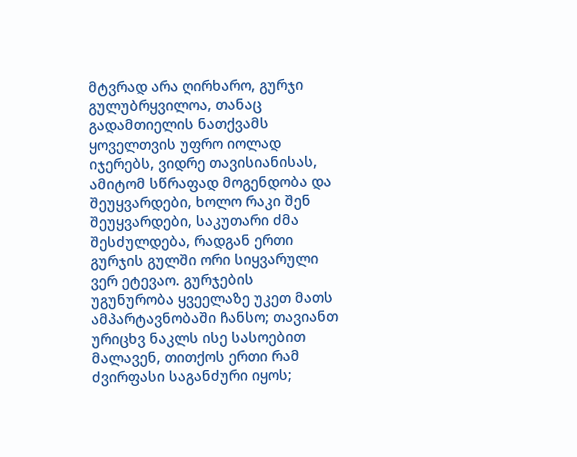მტვრად არა ღირხარო, გურჯი გულუბრყვილოა, თანაც გადამთიელის ნათქვამს ყოველთვის უფრო იოლად იჯერებს, ვიდრე თავისიანისას, ამიტომ სწრაფად მოგენდობა და შეუყვარდები, ხოლო რაკი შენ შეუყვარდები, საკუთარი ძმა შესძულდება, რადგან ერთი გურჯის გულში ორი სიყვარული ვერ ეტევაო. გურჯების უგუნურობა ყვეელაზე უკეთ მათს ამპარტავნობაში ჩანსო; თავიანთ ურიცხვ ნაკლს ისე სასოებით მალავენ, თითქოს ერთი რამ ძვირფასი საგანძური იყოს;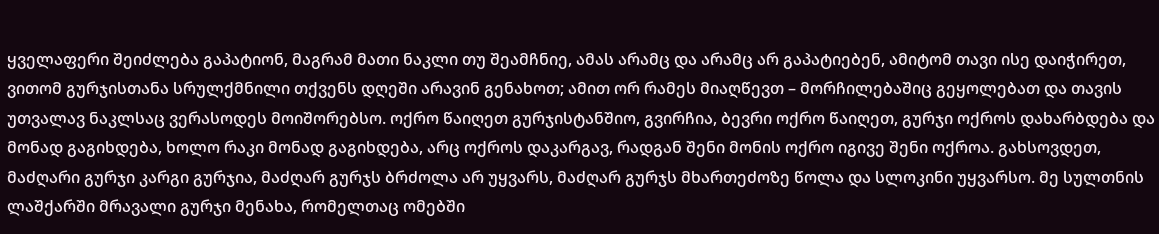ყველაფერი შეიძლება გაპატიონ, მაგრამ მათი ნაკლი თუ შეამჩნიე, ამას არამც და არამც არ გაპატიებენ, ამიტომ თავი ისე დაიჭირეთ, ვითომ გურჯისთანა სრულქმნილი თქვენს დღეში არავინ გენახოთ; ამით ორ რამეს მიაღწევთ – მორჩილებაშიც გეყოლებათ და თავის უთვალავ ნაკლსაც ვერასოდეს მოიშორებსო. ოქრო წაიღეთ გურჯისტანშიო, გვირჩია, ბევრი ოქრო წაიღეთ, გურჯი ოქროს დახარბდება და მონად გაგიხდება, ხოლო რაკი მონად გაგიხდება, არც ოქროს დაკარგავ, რადგან შენი მონის ოქრო იგივე შენი ოქროა. გახსოვდეთ, მაძღარი გურჯი კარგი გურჯია, მაძღარ გურჯს ბრძოლა არ უყვარს, მაძღარ გურჯს მხართეძოზე წოლა და სლოკინი უყვარსო. მე სულთნის ლაშქარში მრავალი გურჯი მენახა, რომელთაც ომებში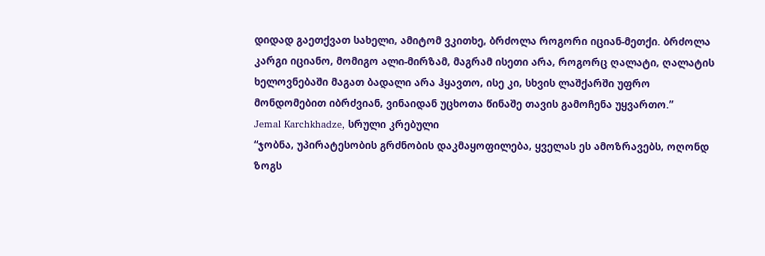დიდად გაეთქვათ სახელი, ამიტომ ვკითხე, ბრძოლა როგორი იციან-მეთქი. ბრძოლა კარგი იციანო, მომიგო ალი-მირზამ, მაგრამ ისეთი არა, როგორც ღალატი, ღალატის ხელოვნებაში მაგათ ბადალი არა ჰყავთო, ისე კი, სხვის ლაშქარში უფრო მონდომებით იბრძვიან, ვინაიდან უცხოთა წინაშე თავის გამოჩენა უყვართო.”
Jemal Karchkhadze, სრული კრებული
“ჯობნა, უპირატესობის გრძნობის დაკმაყოფილება, ყველას ეს ამოზრავებს, ოღონდ ზოგს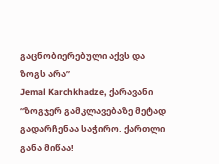გაცნობიერებული აქვს და ზოგს არა”
Jemal Karchkhadze, ქარავანი
“ზოგჯერ გამკლავებაზე მეტად გადარჩენაა საჭირო. ქართლი განა მიწაა!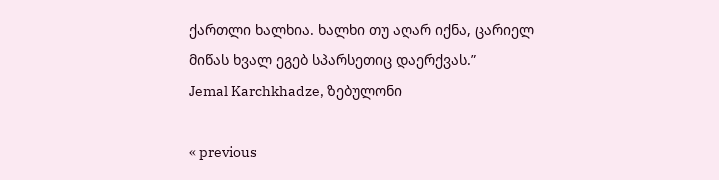ქართლი ხალხია. ხალხი თუ აღარ იქნა, ცარიელ მიწას ხვალ ეგებ სპარსეთიც დაერქვას.”
Jemal Karchkhadze, ზებულონი

« previous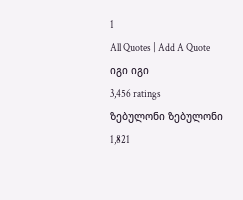1
All Quotes | Add A Quote
იგი იგი
3,456 ratings
ზებულონი ზებულონი
1,821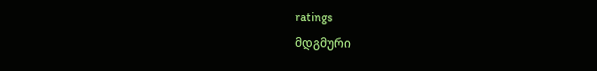ratings
მდგმური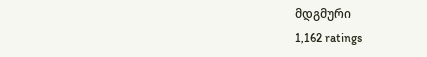მდგმური
1,162 ratings